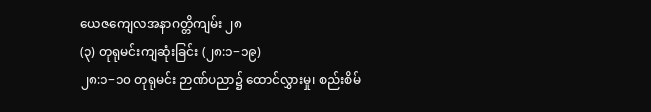ယေဇကျေလအနာဂတ္တိကျမ်း ၂၈
(၃) တုရုမင်းကျဆုံးခြင်း (၂၈:၁−၁၉)
၂၈:၁−၁၀ တုရုမင်း ဉာဏ်ပညာ၌ ထောင်လွှားမှု၊ စည်းစိမ်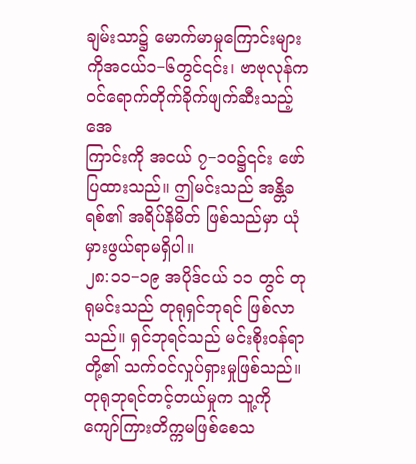ချမ်းသာ၌ မောက်မာမှုကြောင်းများကိုအငယ်၁−၆တွင်၎င်း၊ ဗာဗုလုန်က ဝင်ရောက်တိုက်ခိုက်ဖျက်ဆီးသည့် အေ
ကြာင်းကို အငယ် ၇−၁၀၌၎င်း ဖော်ပြထားသည်။ ဤမင်းသည် အန္တိခရစ်၏ အရိပ်နိမိတ် ဖြစ်သည်မှာ ယုံမှားဖွယ်ရာမရှိပါ။
၂၈:၁၁−၁၉ အပိုဒ်ငယ် ၁၁ တွင် တုရုမင်းသည် တုရုရှင်ဘုရင် ဖြစ်လာသည်။ ရှင်ဘုရင်သည် မင်းစိုးဝန်ရာတို့၏ သက်ဝင်လှုပ်ရှားမှုဖြစ်သည်။ တုရုဘုရင်တင့်တယ်မှုက သူ့ကို ကျော်ကြားတိက္ကမဖြစ်စေသ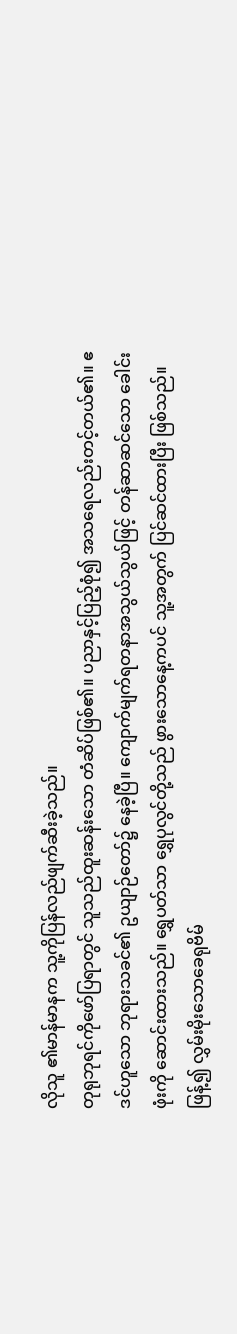လိုသူ ၏မာန်မာနက သူ့ကိုပြန်လည်ဖျက်ဆီးခဲ့သည်။
တုရုဘုရင်ကိုဖော်ပြရာတွင် သူသည်ထူးဆန်းသော တံဆိပ်ဖြစ်၏။ ပညာနှင့်ပြည့်စုံ၍ အသရေလည်းတင့်တယ်၏။ ဧဒင်ဟူသော ဘုရားသခင်၏ ဥယျာဉ်တော်၌ နေခဲ့ပြီ။ ကျောက်မျက်ရတနာအသွယ်သွယ်ဖြင့် တန်ဆာဆင်သော ခေါင်းဖုံးကို ဆောင်းထားသည်။ ရွှေပတ်သာ ရွှေပုလွင်တို့သည် ဖွားသောနေ့ကပင် သူ့အတွက် ပြင်ဆင်ထားပြီး ဖြစ်သည်။ ဖြန့်၍ လွှမ်းမိုးသောခေရုဗိမ်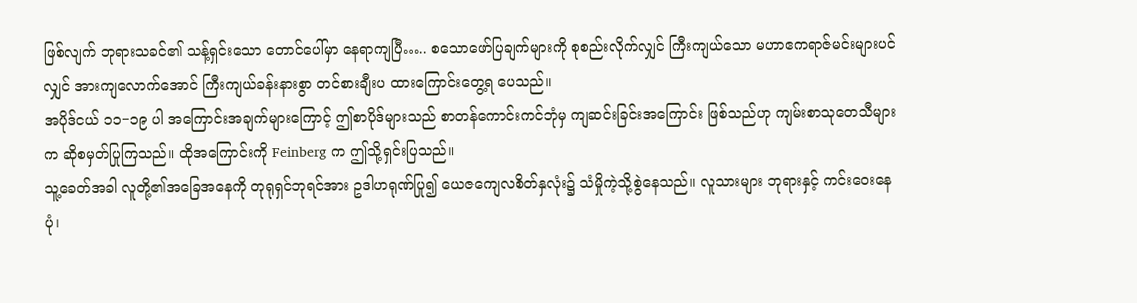ဖြစ်လျက် ဘုရားသခင်၏ သန့်ရှင်းသော တောင်ပေါ်မှာ နေရာကျပြီ….. စသောဖော်ပြချက်များကို စုစည်းလိုက်လျှင် ကြီးကျယ်သော မဟာဧကရာဇ်မင်းများပင်လျှင် အားကျလောက်အောင် ကြီးကျယ်ခန်းနားစွာ တင်စားချီးပ ထားကြောင်းတွေ့ရ ပေသည်။
အပိုဒ်ငယ် ၁၁−၁၉ ပါ အကြောင်းအချက်များကြောင့် ဤစာပိုဒ်များသည် စာတန်ကောင်းကင်ဘုံမှ ကျဆင်းခြင်းအကြောင်း ဖြစ်သည်ဟု ကျမ်းစာသုတေသီများက ဆိုစမှတ်ပြုကြသည်။ ထိုအကြောင်းကို Feinberg က ဤသို့ရှင်းပြသည်။
သူ့ခေတ်အခါ လူတို့၏အခြေအနေကို တုရုရှင်ဘုရင်အား ဥဒါဟရုဏ်ပြု၍ ယေဇကျေလစိတ်နှလုံး၌ သံမှိုကဲ့သို့စွဲနေသည်။ လူသားများ ဘုရားနှင့် ကင်းဝေးနေပုံ၊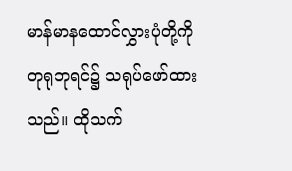မာန်မာနထောင်လွှားပုံတို့ကို တုရုဘုရင်၌ သရုပ်ဖော်ထားသည်။ ထိုသက်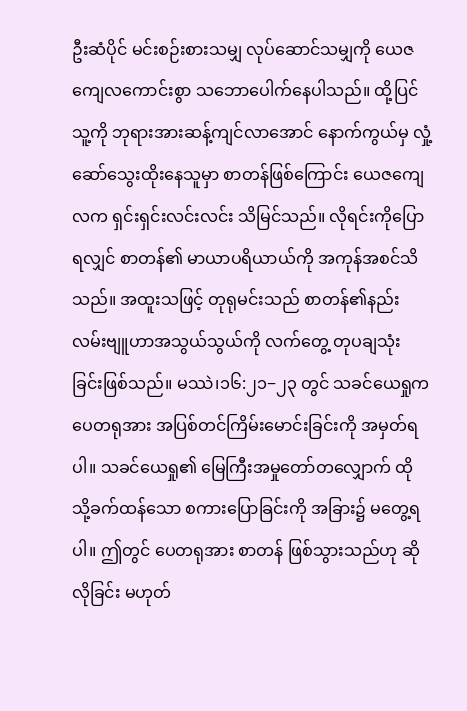ဦးဆံပိုင် မင်းစဉ်းစားသမျှ လုပ်ဆောင်သမျှကို ယေဇကျေလကောင်းစွာ သဘောပေါက်နေပါသည်။ ထို့ပြင်သူ့ကို ဘုရားအားဆန့်ကျင်လာအောင် နောက်ကွယ်မှ လှုံ့ဆော်သွေးထိုးနေသူမှာ စာတန်ဖြစ်ကြောင်း ယေဇကျေလက ရှင်းရှင်းလင်းလင်း သိမြင်သည်။ လိုရင်းကိုပြောရလျှင် စာတန်၏ မာယာပရိယာယ်ကို အကုန်အစင်သိသည်။ အထူးသဖြင့် တုရုမင်းသည် စာတန်၏နည်းလမ်းဗျူဟာအသွယ်သွယ်ကို လက်တွေ့ တုပချသုံး ခြင်းဖြစ်သည်။ မဿဲ၊၁၆:၂၁−၂၃ တွင် သခင်ယေရှုက ပေတရုအား အပြစ်တင်ကြိမ်းမောင်းခြင်းကို အမှတ်ရပါ။ သခင်ယေရှု၏ မြေကြီးအမှုတော်တလျှောက် ထိုသို့ခက်ထန်သော စကားပြောခြင်းကို အခြား၌ မတွေ့ရပါ။ ဤတွင် ပေတရုအား စာတန် ဖြစ်သွားသည်ဟု ဆိုလိုခြင်း မဟုတ်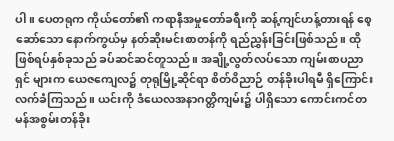ပါ။ ပေတရုက ကိုယ်တော်၏ ကရာနီအမှုတော်ခရီးကို ဆန့်ကျင်ဟန့်တားရန် စေ့ဆော်သော နောက်ကွယ်မှ နတ်ဆိုးမင်းစာတန်ကို ရည်ညွှန်းခြင်းဖြစ်သည်။ ထိုဖြစ်ရပ်နှစ်ခုသည် ခပ်ဆင်ဆင်တူသည်။ အချို့လွတ်လပ်သော ကျမ်းစာပညာရှင် များက ယေဇကျေလ၌ တုရုမြို့ဆိုင်ရာ စိတ်ဝိညာဉ် တန်ခိုးပါရမီ ရှိကြောင်း လက်ခံကြသည်။ ယင်းကို ဒံယေလအနာဂတ္တိကျမ်း၌ ပါရှိသော ကောင်းကင်တမန်အစွမ်းတန်ခိုး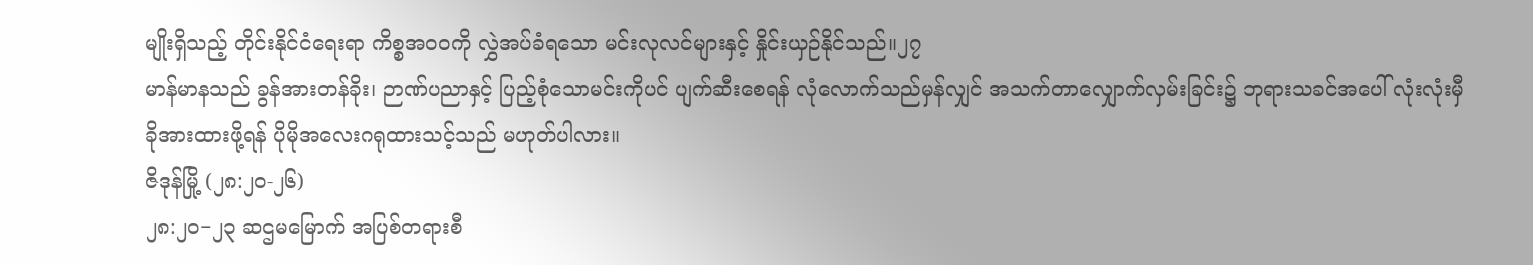မျိုးရှိသည့် တိုင်းနိုင်ငံရေးရာ ကိစ္စအဝဝကို လွှဲအပ်ခံရသော မင်းလုလင်များနှင့် နှိုင်းယှဉ်နိုင်သည်။၂၇
မာန်မာနသည် ခွန်အားတန်ခိုး၊ ဉာဏ်ပညာနှင့် ပြည့်စုံသောမင်းကိုပင် ပျက်ဆီးစေရန် လုံလောက်သည်မှန်လျှင် အသက်တာလျှောက်လှမ်းခြင်း၌ ဘုရားသခင်အပေါ် လုံးလုံးမှီခိုအားထားဖို့ရန် ပိုမိုအလေးဂရုထားသင့်သည် မဟုတ်ပါလား။
ဇိဒုန်မြို့ (၂၈:၂၀-၂၆)
၂၈:၂၀−၂၃ ဆဌမမြောက် အပြစ်တရားစီ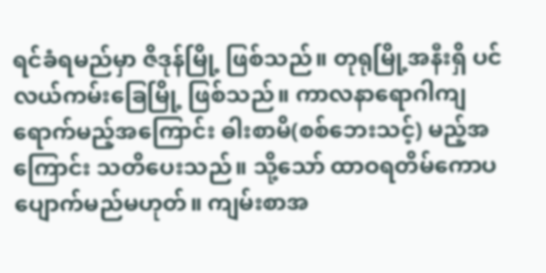ရင်ခံရမည်မှာ ဇိဒုန်မြို့ ဖြစ်သည်။ တုရုမြို့အနီးရှိ ပင်လယ်ကမ်းခြေမြို့ ဖြစ်သည်။ ကာလနာရောဂါကျရောက်မည့်အကြောင်း ဓါးစာမိ(စစ်ဘေးသင့်) မည့်အကြောင်း သတိပေးသည်။ သို့သော် ထာဝရတိမ်ကောပပျောက်မည်မဟုတ်။ ကျမ်းစာအ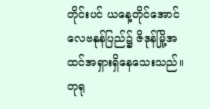တိုင်းပင် ယနေ့တိုင်အောင် လေဗနုန်ပြည်၌ ဇိဒုန်မြို့အထင်အရှားရှိနေသေးသည်။ တုရု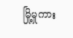မြို့မှုကား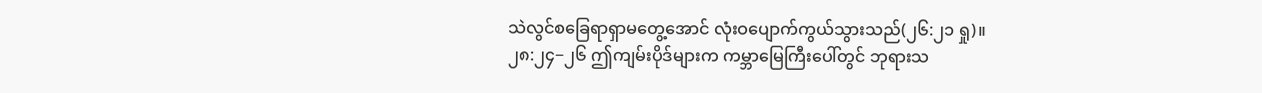သဲလွင်စခြေရာရှာမတွေ့အောင် လုံးဝပျောက်ကွယ်သွားသည်(၂၆:၂၁ ရှု)။
၂၈:၂၄−၂၆ ဤကျမ်းပိုဒ်များက ကမ္ဘာမြေကြီးပေါ်တွင် ဘုရားသ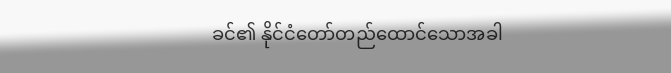ခင်၏ နိုင်ငံတော်တည်ထောင်သောအခါ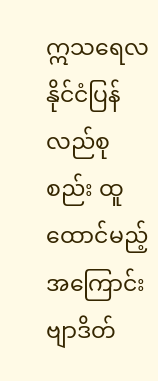ဣသရေလနိုင်ငံပြန်လည်စုစည်း ထူထောင်မည့်အကြောင်း ဗျာဒိတ်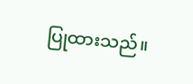ပြုထားသည်။